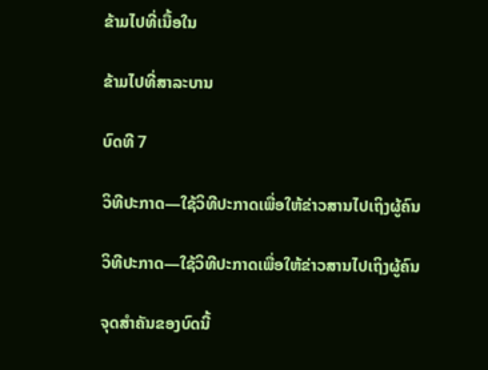ຂ້າມໄປທີ່ເນື້ອໃນ

ຂ້າມໄປທີ່ສາລະບານ

ບົດທີ 7

ວິທີປະກາດ—ໃຊ້ວິທີປະກາດເພື່ອໃຫ້ຂ່າວສານໄປເຖິງຜູ້ຄົນ

ວິທີປະກາດ—ໃຊ້ວິທີປະກາດເພື່ອໃຫ້ຂ່າວສານໄປເຖິງຜູ້ຄົນ

ຈຸດສຳຄັນຂອງບົດນີ້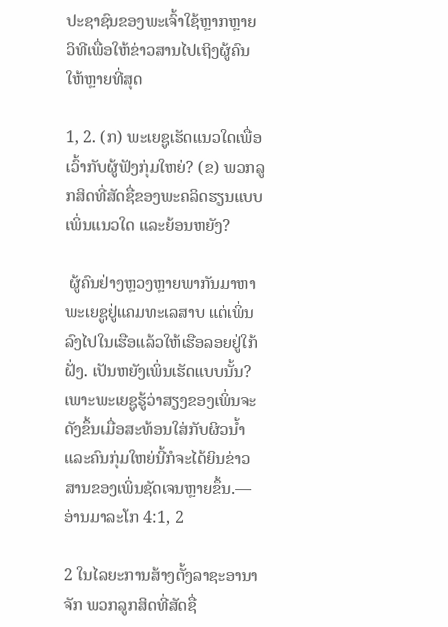ປະຊາຊົນຂອງພະເຈົ້າໃຊ້ຫຼາກຫຼາຍວິທີເພື່ອໃຫ້ຂ່າວສານໄປເຖິງຜູ້ຄົນໃຫ້ຫຼາຍທີ່ສຸດ

1, 2. (ກ) ພະເຍຊູເຮັດແນວໃດເພື່ອເວົ້າກັບຜູ້ຟັງກຸ່ມໃຫຍ່? (ຂ) ພວກລູກສິດທີ່ສັດຊື່ຂອງພະຄລິດຮຽນແບບເພິ່ນແນວໃດ ແລະຍ້ອນຫຍັງ?

 ຜູ້ຄົນຢ່າງຫຼວງຫຼາຍພາກັນມາຫາພະເຍຊູຢູ່ແຄມທະເລສາບ ແຕ່ເພິ່ນລົງໄປໃນເຮືອແລ້ວໃຫ້ເຮືອລອຍຢູ່ໃກ້ຝັ່ງ. ເປັນຫຍັງເພິ່ນເຮັດແບບນັ້ນ? ເພາະພະເຍຊູຮູ້ວ່າສຽງຂອງເພິ່ນຈະດັງຂຶ້ນເມື່ອສະທ້ອນໃສ່ກັບຜິວນ້ຳ ແລະຄົນກຸ່ມໃຫຍ່ນີ້ກໍຈະໄດ້ຍິນຂ່າວສານຂອງເພິ່ນຊັດເຈນຫຼາຍຂຶ້ນ.—ອ່ານມາລະໂກ 4:1, 2

2 ໃນໄລຍະການສ້າງຕັ້ງລາຊະອານາຈັກ ພວກລູກສິດທີ່ສັດຊື່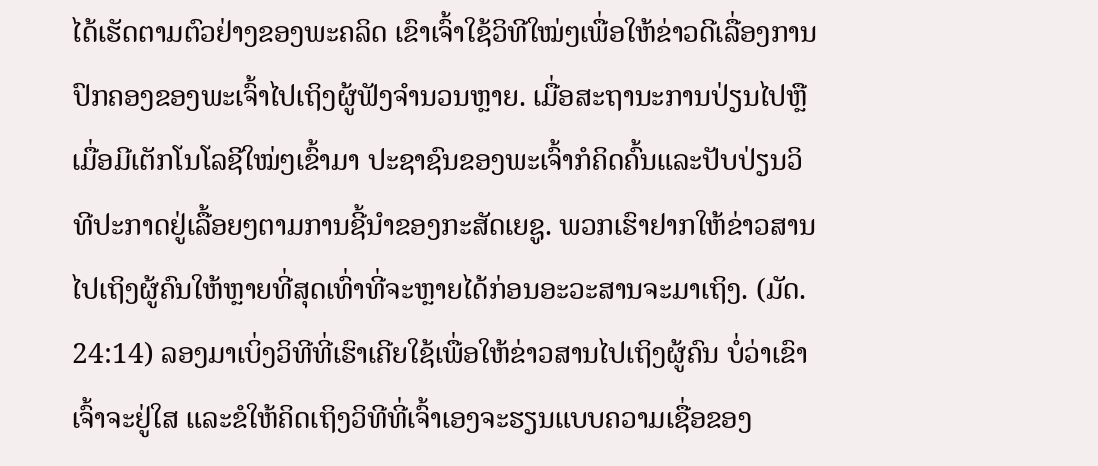ໄດ້ເຮັດຕາມຕົວຢ່າງຂອງພະຄລິດ ເຂົາເຈົ້າໃຊ້ວິທີໃໝ່ໆເພື່ອໃຫ້ຂ່າວດີເລື່ອງການປົກຄອງຂອງພະເຈົ້າໄປເຖິງຜູ້ຟັງຈຳນວນຫຼາຍ. ເມື່ອສະຖານະການປ່ຽນໄປຫຼືເມື່ອມີເຕັກໂນໂລຊີໃໝ່ໆເຂົ້າມາ ປະຊາຊົນຂອງພະເຈົ້າກໍຄິດຄົ້ນແລະປັບປ່ຽນວິທີປະກາດຢູ່ເລື້ອຍໆຕາມການຊີ້ນຳຂອງກະສັດເຍຊູ. ພວກເຮົາຢາກໃຫ້ຂ່າວສານໄປເຖິງຜູ້ຄົນໃຫ້ຫຼາຍທີ່ສຸດເທົ່າທີ່ຈະຫຼາຍໄດ້ກ່ອນອະວະສານຈະມາເຖິງ. (ມັດ. 24:14) ລອງມາເບິ່ງວິທີທີ່ເຮົາເຄີຍໃຊ້ເພື່ອໃຫ້ຂ່າວສານໄປເຖິງຜູ້ຄົນ ບໍ່ວ່າເຂົາເຈົ້າຈະຢູ່ໃສ ແລະຂໍໃຫ້ຄິດເຖິງວິທີທີ່ເຈົ້າເອງຈະຮຽນແບບຄວາມເຊື່ອຂອງ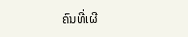ຄົນທີ່ເຜີ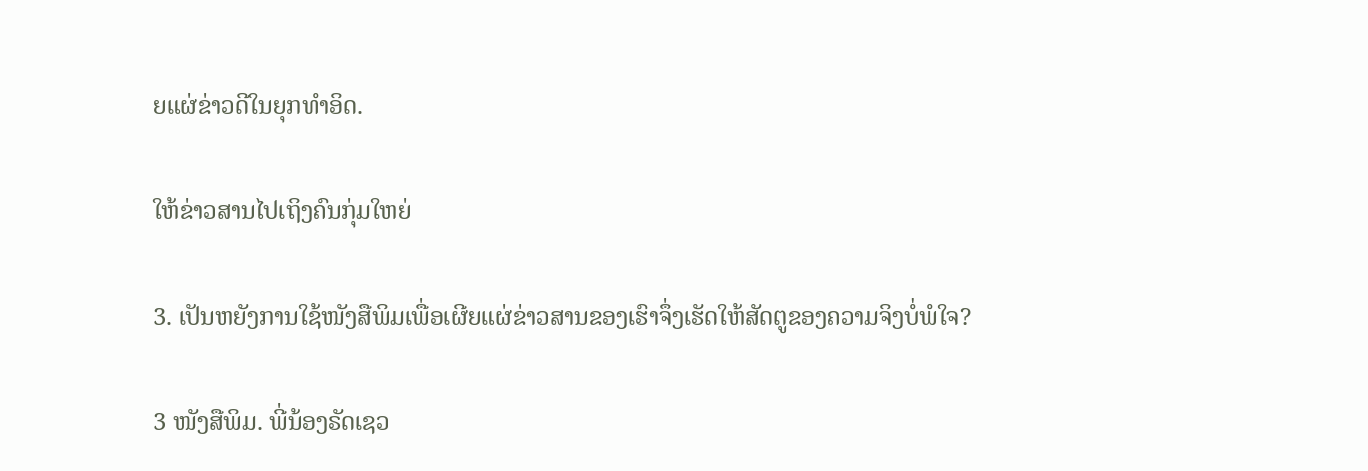ຍແຜ່ຂ່າວດີໃນຍຸກທຳອິດ.

ໃຫ້ຂ່າວສານໄປເຖິງຄົນກຸ່ມໃຫຍ່

3. ເປັນຫຍັງການໃຊ້ໜັງສືພິມເພື່ອເຜີຍແຜ່ຂ່າວສານຂອງເຮົາຈຶ່ງເຮັດໃຫ້ສັດຕູຂອງຄວາມຈິງບໍ່ພໍໃຈ?

3 ໜັງສືພິມ. ພີ່ນ້ອງຣັດເຊວ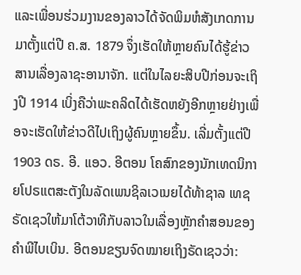ແລະເພື່ອນຮ່ວມງານຂອງລາວໄດ້ຈັດພິມຫໍສັງເກດການ ມາຕັ້ງແຕ່ປີ ຄ.ສ. 1879 ຈຶ່ງເຮັດໃຫ້ຫຼາຍຄົນໄດ້ຮູ້ຂ່າວສານເລື່ອງລາຊະອານາຈັກ. ແຕ່ໃນໄລຍະສິບປີກ່ອນຈະເຖິງປີ 1914 ເບິ່ງຄືວ່າພະຄລິດໄດ້ເຮັດຫຍັງອີກຫຼາຍຢ່າງເພື່ອຈະເຮັດໃຫ້ຂ່າວດີໄປເຖິງຜູ້ຄົນຫຼາຍຂຶ້ນ. ເລີ່ມຕັ້ງແຕ່ປີ 1903 ດຣ. ອີ. ແອວ. ອີຕອນ ໂຄສົກຂອງນັກເທດນິກາຍໂປຣແຕສະຕັງໃນລັດເພນຊິລເວເນຍໄດ້ທ້າຊາລ ເທຊ ຣັດເຊວໃຫ້ມາໂຕ້ວາທີກັບລາວໃນເລື່ອງຫຼັກຄຳສອນຂອງຄຳພີໄບເບິນ. ອີຕອນຂຽນຈົດໝາຍເຖິງຣັດເຊວວ່າ: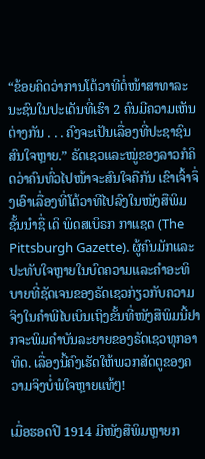“ຂ້ອຍຄິດວ່າການໂຕ້ວາທີຕໍ່ໜ້າສາທາລະນະຊົນໃນປະເດັນທີ່ເຮົາ 2 ຄົນມີຄວາມເຫັນຕ່າງກັນ . . . ຄົງຈະເປັນເລື່ອງທີ່ປະຊາຊົນສົນໃຈຫຼາຍ.” ຣັດເຊວແລະໝູ່ຂອງລາວກໍຄິດວ່າຄົນທົ່ວໄປໜ້າຈະສົນໃຈຄືກັນ ເຂົາເຈົ້າຈຶ່ງເອົາເລື່ອງທີ່ໂຕ້ວາທີໄປລົງໃນໜັງສືພິມຊັ້ນນຳຊື່ ເດິ ພິດສເບິຣກ ກາແຊດ (The Pittsburgh Gazette). ຜູ້ຄົນມັກແລະປະທັບໃຈຫຼາຍໃນບົດຄວາມແລະຄຳອະທິບາຍທີ່ຊັດເຈນຂອງຣັດເຊວກ່ຽວກັບຄວາມຈິງໃນຄຳພີໄບເບິນເຖິງຂັ້ນທີ່ໜັງສືພິມນີ້ຢາກຈະພິມຄຳບັນລະຍາຍຂອງຣັດເຊວທຸກອາທິດ. ເລື່ອງນີ້ຄົງເຮັດໃຫ້ພວກສັດຕູຂອງຄວາມຈິງບໍ່ພໍໃຈຫຼາຍແທ້ໆ!

ເມື່ອຮອດປີ 1914 ມີໜັງສືພິມຫຼາຍກ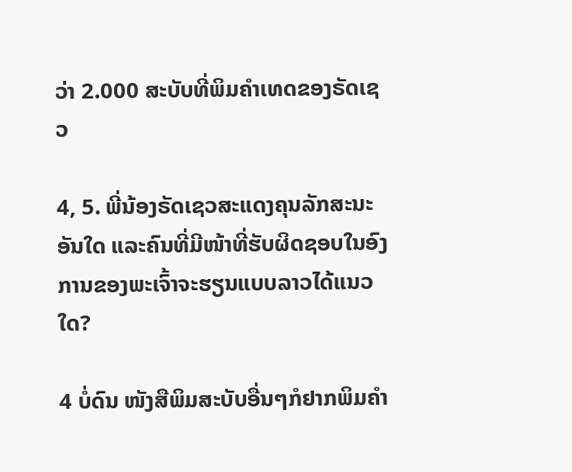ວ່າ 2.000 ສະບັບທີ່ພິມຄຳເທດຂອງຣັດເຊວ

4, 5. ພີ່ນ້ອງຣັດເຊວສະແດງຄຸນລັກສະນະອັນໃດ ແລະຄົນທີ່ມີໜ້າທີ່ຮັບຜິດຊອບໃນອົງການຂອງພະເຈົ້າຈະຮຽນແບບລາວໄດ້ແນວໃດ?

4 ບໍ່ດົນ ໜັງສືພິມສະບັບອື່ນໆກໍຢາກພິມຄຳ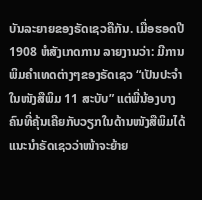ບັນລະຍາຍຂອງຣັດເຊວຄືກັນ. ເມື່ອຮອດປີ 1908 ຫໍສັງເກດການ ລາຍງານວ່າ: ມີການພິມຄຳເທດຕ່າງໆຂອງຣັດເຊວ “ເປັນປະຈຳໃນໜັງສືພິມ 11 ສະບັບ” ແຕ່ພີ່ນ້ອງບາງຄົນທີ່ຄຸ້ນເຄີຍກັບວຽກໃນດ້ານໜັງສືພິມໄດ້ແນະນຳຣັດເຊວວ່າໜ້າຈະຍ້າຍ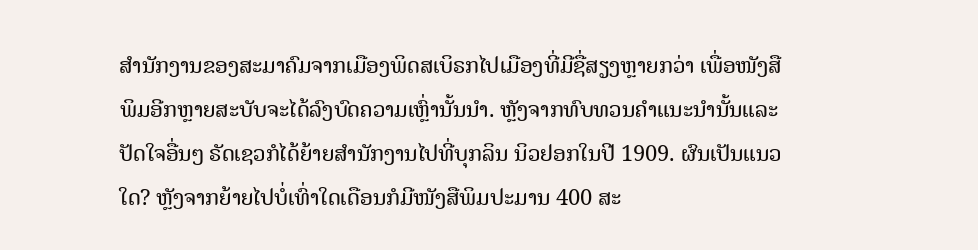ສຳນັກງານຂອງສະມາຄົມຈາກເມືອງພິດສເບິຣກໄປເມືອງທີ່ມີຊື່ສຽງຫຼາຍກວ່າ ເພື່ອໜັງສືພິມອີກຫຼາຍສະບັບຈະໄດ້ລົງບົດຄວາມເຫຼົ່ານັ້ນນຳ. ຫຼັງຈາກທົບທວນຄຳແນະນຳນັ້ນແລະປັດໃຈອື່ນໆ ຣັດເຊວກໍໄດ້ຍ້າຍສຳນັກງານໄປທີ່ບຸກລິນ ນິວຢອກໃນປີ 1909. ຜົນເປັນແນວໃດ? ຫຼັງຈາກຍ້າຍໄປບໍ່ເທົ່າໃດເດືອນກໍມີໜັງສືພິມປະມານ 400 ສະ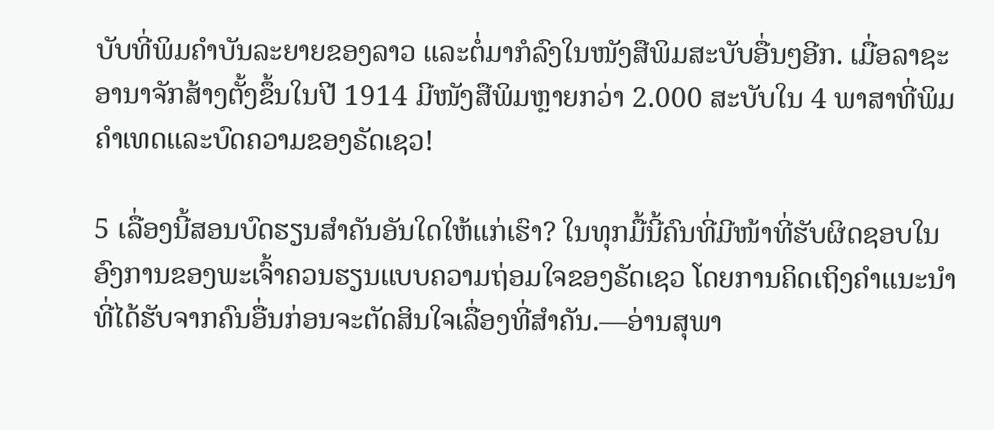ບັບທີ່ພິມຄຳບັນລະຍາຍຂອງລາວ ແລະຕໍ່ມາກໍລົງໃນໜັງສືພິມສະບັບອື່ນໆອີກ. ເມື່ອລາຊະອານາຈັກສ້າງຕັ້ງຂຶ້ນໃນປີ 1914 ມີໜັງສືພິມຫຼາຍກວ່າ 2.000 ສະບັບໃນ 4 ພາສາທີ່ພິມຄຳເທດແລະບົດຄວາມຂອງຣັດເຊວ!

5 ເລື່ອງນີ້ສອນບົດຮຽນສຳຄັນອັນໃດໃຫ້ແກ່ເຮົາ? ໃນທຸກມື້ນີ້ຄົນທີ່ມີໜ້າທີ່ຮັບຜິດຊອບໃນອົງການຂອງພະເຈົ້າຄວນຮຽນແບບຄວາມຖ່ອມໃຈຂອງຣັດເຊວ ໂດຍການຄິດເຖິງຄຳແນະນຳທີ່ໄດ້ຮັບຈາກຄົນອື່ນກ່ອນຈະຕັດສິນໃຈເລື່ອງທີ່ສຳຄັນ.—ອ່ານສຸພາ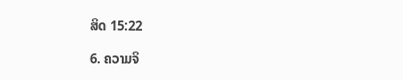ສິດ 15:22

6. ຄວາມຈິ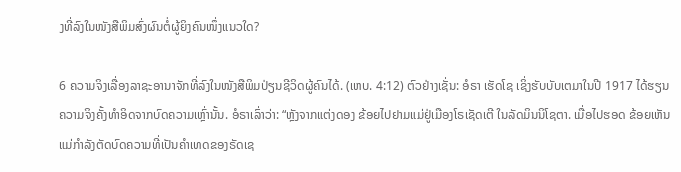ງທີ່ລົງໃນໜັງສືພິມສົ່ງຜົນຕໍ່ຜູ້ຍິງຄົນໜຶ່ງແນວໃດ?

6 ຄວາມຈິງເລື່ອງລາຊະອານາຈັກທີ່ລົງໃນໜັງສືພິມປ່ຽນຊີວິດຜູ້ຄົນໄດ້. (ເຫບ. 4:12) ຕົວຢ່າງເຊັ່ນ: ອໍຣາ ເຮັດໂຊ ເຊິ່ງຮັບບັບເຕມາໃນປີ 1917 ໄດ້ຮຽນຄວາມຈິງຄັ້ງທຳອິດຈາກບົດຄວາມເຫຼົ່ານັ້ນ. ອໍຣາເລົ່າວ່າ: “ຫຼັງຈາກແຕ່ງດອງ ຂ້ອຍໄປຢາມແມ່ຢູ່ເມືອງໂຣເຊັດເຕີ ໃນລັດມິນນິໂຊຕາ. ເມື່ອໄປຮອດ ຂ້ອຍເຫັນແມ່ກຳລັງຕັດບົດຄວາມທີ່ເປັນຄຳເທດຂອງຣັດເຊ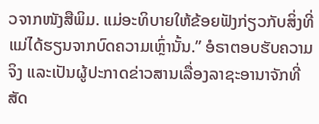ວຈາກໜັງສືພິມ. ແມ່ອະທິບາຍໃຫ້ຂ້ອຍຟັງກ່ຽວກັບສິ່ງທີ່ແມ່ໄດ້ຮຽນຈາກບົດຄວາມເຫຼົ່ານັ້ນ.” ອໍຣາຕອບຮັບຄວາມຈິງ ແລະເປັນຜູ້ປະກາດຂ່າວສານເລື່ອງລາຊະອານາຈັກທີ່ສັດ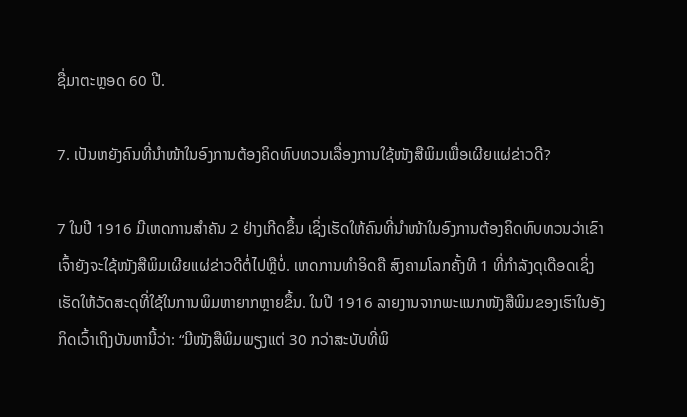ຊື່ມາຕະຫຼອດ 60 ປີ.

7. ເປັນຫຍັງຄົນທີ່ນຳໜ້າໃນອົງການຕ້ອງຄິດທົບທວນເລື່ອງການໃຊ້ໜັງສືພິມເພື່ອເຜີຍແຜ່ຂ່າວດີ?

7 ໃນປີ 1916 ມີເຫດການສຳຄັນ 2 ຢ່າງເກີດຂຶ້ນ ເຊິ່ງເຮັດໃຫ້ຄົນທີ່ນຳໜ້າໃນອົງການຕ້ອງຄິດທົບທວນວ່າເຂົາເຈົ້າຍັງຈະໃຊ້ໜັງສືພິມເຜີຍແຜ່ຂ່າວດີຕໍ່ໄປຫຼືບໍ່. ເຫດການທຳອິດຄື ສົງຄາມໂລກຄັ້ງທີ 1 ທີ່ກຳລັງດຸເດືອດເຊິ່ງເຮັດໃຫ້ວັດສະດຸທີ່ໃຊ້ໃນການພິມຫາຍາກຫຼາຍຂຶ້ນ. ໃນປີ 1916 ລາຍງານຈາກພະແນກໜັງສືພິມຂອງເຮົາໃນອັງກິດເວົ້າເຖິງບັນຫານີ້ວ່າ: “ມີໜັງສືພິມພຽງແຕ່ 30 ກວ່າສະບັບທີ່ພິ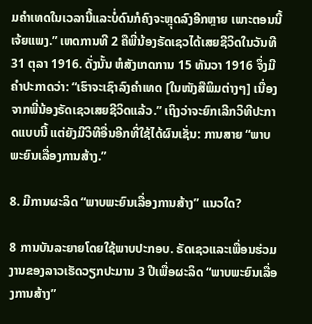ມຄຳເທດໃນເວລານີ້ແລະບໍ່ດົນກໍຄົງຈະຫຼຸດລົງອີກຫຼາຍ ເພາະຕອນນີ້ເຈ້ຍແພງ.” ເຫດການທີ 2 ຄືພີ່ນ້ອງຣັດເຊວໄດ້ເສຍຊີວິດໃນວັນທີ 31 ຕຸລາ 1916. ດັ່ງນັ້ນ ຫໍສັງເກດການ 15 ທັນວາ 1916 ຈຶ່ງມີຄຳປະກາດວ່າ: “ເຮົາຈະເຊົາລົງຄຳເທດ [ໃນໜັງສືພິມຕ່າງໆ] ເນື່ອງຈາກພີ່ນ້ອງຣັດເຊວເສຍຊີວິດແລ້ວ.” ເຖິງວ່າຈະຍົກເລີກວິທີປະກາດແບບນີ້ ແຕ່ຍັງມີວິທີອື່ນອີກທີ່ໃຊ້ໄດ້ຜົນເຊັ່ນ: ການສາຍ “ພາບພະຍົນເລື່ອງການສ້າງ.”

8. ມີການຜະລິດ “ພາບພະຍົນເລື່ອງການສ້າງ” ແນວໃດ?

8 ການບັນລະຍາຍໂດຍໃຊ້ພາບປະກອບ. ຣັດເຊວແລະເພື່ອນຮ່ວມງານຂອງລາວເຮັດວຽກປະມານ 3 ປີເພື່ອຜະລິດ “ພາບພະຍົນເລື່ອງການສ້າງ”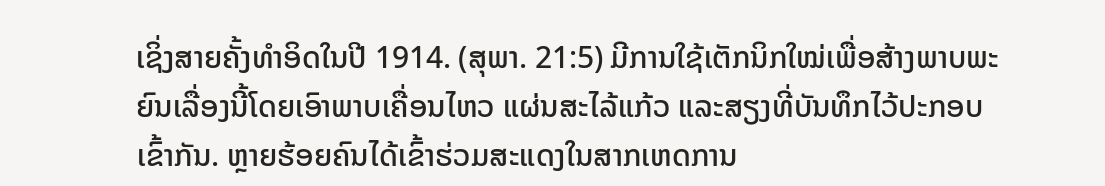ເຊິ່ງສາຍຄັ້ງທຳອິດໃນປີ 1914. (ສຸພາ. 21:5) ມີການໃຊ້ເຕັກນິກໃໝ່ເພື່ອສ້າງພາບພະຍົນເລື່ອງນີ້ໂດຍເອົາພາບເຄື່ອນໄຫວ ແຜ່ນສະໄລ້ແກ້ວ ແລະສຽງທີ່ບັນທຶກໄວ້ປະກອບເຂົ້າກັນ. ຫຼາຍຮ້ອຍຄົນໄດ້ເຂົ້າຮ່ວມສະແດງໃນສາກເຫດການ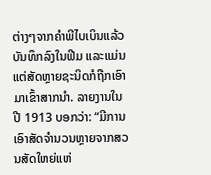ຕ່າງໆຈາກຄຳພີໄບເບິນແລ້ວບັນທຶກລົງໃນຟີມ ແລະແມ່ນແຕ່ສັດຫຼາຍຊະນິດກໍຖືກເອົາມາເຂົ້າສາກນຳ. ລາຍງານໃນປີ 1913 ບອກວ່າ: “ມີການເອົາສັດຈຳນວນຫຼາຍຈາກສວນສັດໃຫຍ່ແຫ່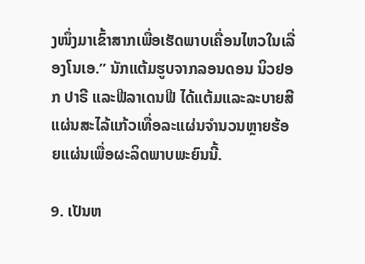ງໜຶ່ງມາເຂົ້າສາກເພື່ອເຮັດພາບເຄື່ອນໄຫວໃນເລື່ອງໂນເອ.” ນັກແຕ້ມຮູບຈາກລອນດອນ ນິວຢອກ ປາຣີ ແລະຟີລາເດນຟີ ໄດ້ແຕ້ມແລະລະບາຍສີແຜ່ນສະໄລ້ແກ້ວເທື່ອລະແຜ່ນຈຳນວນຫຼາຍຮ້ອຍແຜ່ນເພື່ອຜະລິດພາບພະຍົນນີ້.

9. ເປັນຫ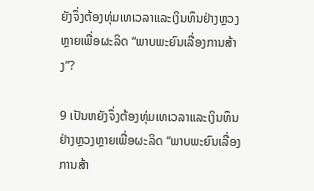ຍັງຈຶ່ງຕ້ອງທຸ່ມເທເວລາແລະເງິນທຶນຢ່າງຫຼວງຫຼາຍເພື່ອຜະລິດ “ພາບພະຍົນເລື່ອງການສ້າງ”?

9 ເປັນຫຍັງຈຶ່ງຕ້ອງທຸ່ມເທເວລາແລະເງິນທຶນຢ່າງຫຼວງຫຼາຍເພື່ອຜະລິດ “ພາບພະຍົນເລື່ອງການສ້າ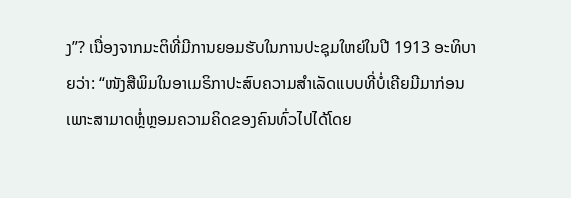ງ”? ເນື່ອງຈາກມະຕິທີ່ມີການຍອມຮັບໃນການປະຊຸມໃຫຍ່ໃນປີ 1913 ອະທິບາຍວ່າ: “ໜັງສືພິມໃນອາເມຣິກາປະສົບຄວາມສຳເລັດແບບທີ່ບໍ່ເຄີຍມີມາກ່ອນ ເພາະສາມາດຫຼໍ່ຫຼອມຄວາມຄິດຂອງຄົນທົ່ວໄປໄດ້ໂດຍ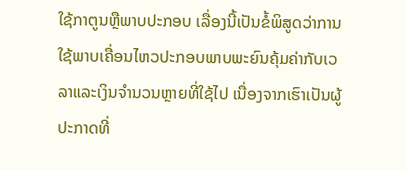ໃຊ້ກາຕູນຫຼືພາບປະກອບ ເລື່ອງນີ້ເປັນຂໍ້ພິສູດວ່າການໃຊ້ພາບເຄື່ອນໄຫວປະກອບພາບພະຍົນຄຸ້ມຄ່າກັບເວລາແລະເງິນຈຳນວນຫຼາຍທີ່ໃຊ້ໄປ ເນື່ອງຈາກເຮົາເປັນຜູ້ປະກາດທີ່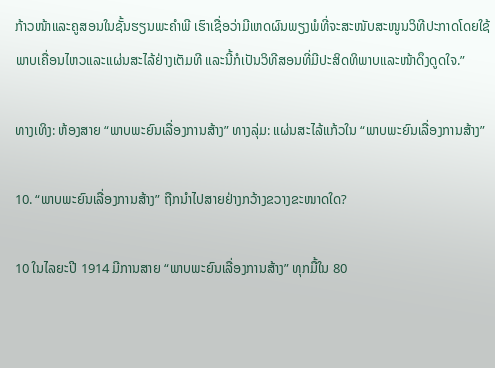ກ້າວໜ້າແລະຄູສອນໃນຊັ້ນຮຽນພະຄຳພີ ເຮົາເຊື່ອວ່າມີເຫດຜົນພຽງພໍທີ່ຈະສະໜັບສະໜູນວິທີປະກາດໂດຍໃຊ້ພາບເຄື່ອນໄຫວແລະແຜ່ນສະໄລ້ຢ່າງເຕັມທີ ແລະນີ້ກໍເປັນວິທີສອນທີ່ມີປະສິດທິພາບແລະໜ້າດຶງດູດໃຈ.”

ທາງເທິງ: ຫ້ອງສາຍ “ພາບພະຍົນເລື່ອງການສ້າງ” ທາງລຸ່ມ: ແຜ່ນສະໄລ້ແກ້ວໃນ “ພາບພະຍົນເລື່ອງການສ້າງ”

10. “ພາບພະຍົນເລື່ອງການສ້າງ” ຖືກນຳໄປສາຍຢ່າງກວ້າງຂວາງຂະໜາດໃດ?

10 ໃນໄລຍະປີ 1914 ມີການສາຍ “ພາບພະຍົນເລື່ອງການສ້າງ” ທຸກມື້ໃນ 80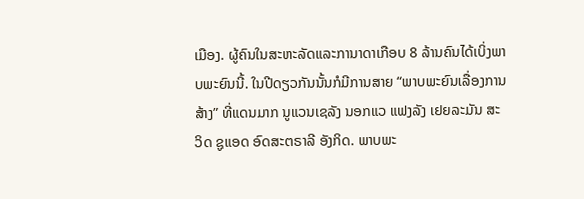ເມືອງ. ຜູ້ຄົນໃນສະຫະລັດແລະການາດາເກືອບ 8 ລ້ານຄົນໄດ້ເບິ່ງພາບພະຍົນນີ້. ໃນປີດຽວກັນນັ້ນກໍມີການສາຍ “ພາບພະຍົນເລື່ອງການສ້າງ” ທີ່ແດນມາກ ນູແວນເຊລັງ ນອກແວ ແຟງລັງ ເຢຍລະມັນ ສະວິດ ຊູແອດ ອົດສະຕຣາລີ ອັງກິດ. ພາບພະ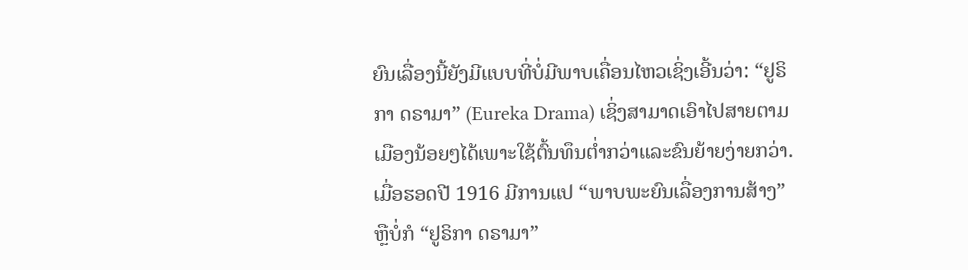ຍົນເລື່ອງນີ້ຍັງມີແບບທີ່ບໍ່ມີພາບເຄື່ອນໄຫວເຊິ່ງເອີ້ນວ່າ: “ຢູຣິກາ ດຣາມາ” (Eureka Drama) ເຊິ່ງສາມາດເອົາໄປສາຍຕາມເມືອງນ້ອຍໆໄດ້ເພາະໃຊ້ຕົ້ນທຶນຕ່ຳກວ່າແລະຂົນຍ້າຍງ່າຍກວ່າ. ເມື່ອຮອດປີ 1916 ມີການແປ “ພາບພະຍົນເລື່ອງການສ້າງ” ຫຼືບໍ່ກໍ “ຢູຣິກາ ດຣາມາ”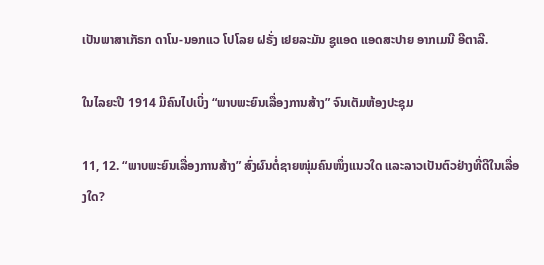ເປັນພາສາເກັຣກ ດາໂນ-ນອກແວ ໂປໂລຍ ຝຣັ່ງ ເຢຍລະມັນ ຊູແອດ ແອດສະປາຍ ອາກເມນີ ອີຕາລີ.

ໃນໄລຍະປີ 1914 ມີຄົນໄປເບິ່ງ “ພາບພະຍົນເລື່ອງການສ້າງ” ຈົນເຕັມຫ້ອງປະຊຸມ

11, 12. “ພາບພະຍົນເລື່ອງການສ້າງ” ສົ່ງຜົນຕໍ່ຊາຍໜຸ່ມຄົນໜຶ່ງແນວໃດ ແລະລາວເປັນຕົວຢ່າງທີ່ດີໃນເລື່ອງໃດ?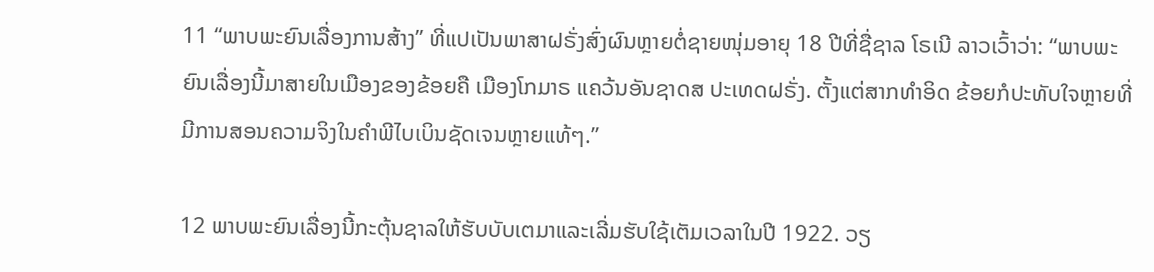11 “ພາບພະຍົນເລື່ອງການສ້າງ” ທີ່ແປເປັນພາສາຝຣັ່ງສົ່ງຜົນຫຼາຍຕໍ່ຊາຍໜຸ່ມອາຍຸ 18 ປີທີ່ຊື່ຊາລ ໂຣເນີ ລາວເວົ້າວ່າ: “ພາບພະຍົນເລື່ອງນີ້ມາສາຍໃນເມືອງຂອງຂ້ອຍຄື ເມືອງໂກມາຣ ແຄວ້ນອັນຊາດສ ປະເທດຝຣັ່ງ. ຕັ້ງແຕ່ສາກທຳອິດ ຂ້ອຍກໍປະທັບໃຈຫຼາຍທີ່ມີການສອນຄວາມຈິງໃນຄຳພີໄບເບິນຊັດເຈນຫຼາຍແທ້ໆ.”

12 ພາບພະຍົນເລື່ອງນີ້ກະຕຸ້ນຊາລໃຫ້ຮັບບັບເຕມາແລະເລີ່ມຮັບໃຊ້ເຕັມເວລາໃນປີ 1922. ວຽ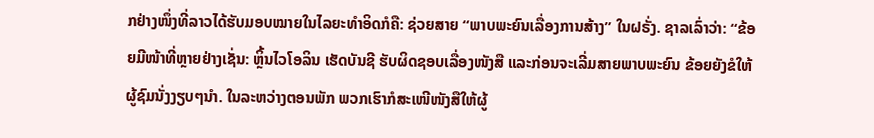ກຢ່າງໜຶ່ງທີ່ລາວໄດ້ຮັບມອບໝາຍໃນໄລຍະທຳອິດກໍຄື: ຊ່ວຍສາຍ “ພາບພະຍົນເລື່ອງການສ້າງ” ໃນຝຣັ່ງ. ຊາລເລົ່າວ່າ: “ຂ້ອຍມີໜ້າທີ່ຫຼາຍຢ່າງເຊັ່ນ: ຫຼິ້ນໄວໂອລິນ ເຮັດບັນຊີ ຮັບຜິດຊອບເລື່ອງໜັງສື ແລະກ່ອນຈະເລີ່ມສາຍພາບພະຍົນ ຂ້ອຍຍັງຂໍໃຫ້ຜູ້ຊົມນັ່ງງຽບໆນຳ. ໃນລະຫວ່າງຕອນພັກ ພວກເຮົາກໍສະເໜີໜັງສືໃຫ້ຜູ້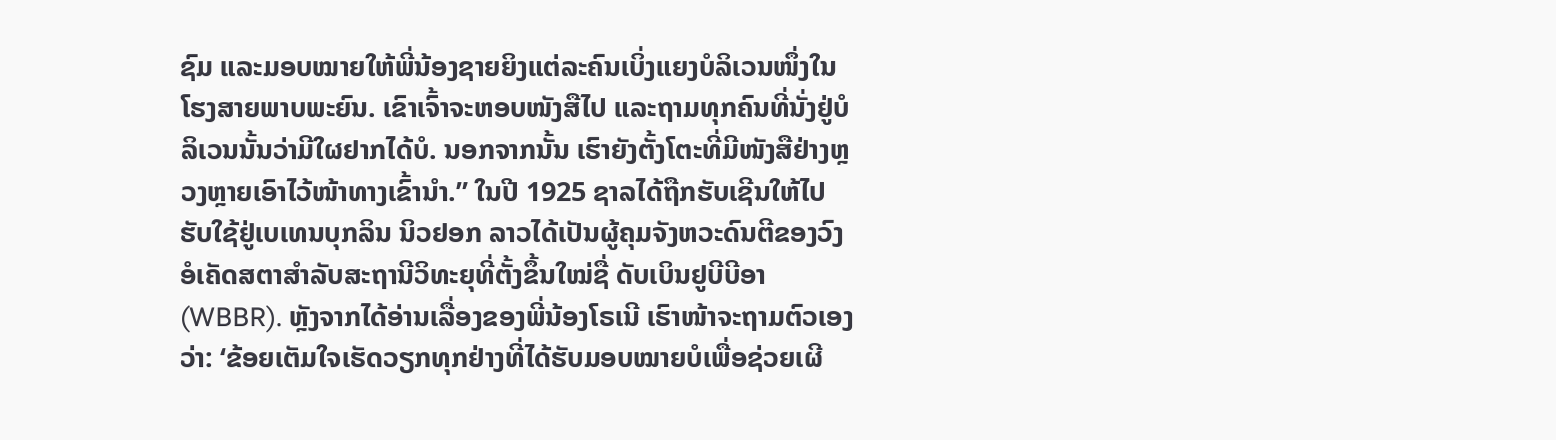ຊົມ ແລະມອບໝາຍໃຫ້ພີ່ນ້ອງຊາຍຍິງແຕ່ລະຄົນເບິ່ງແຍງບໍລິເວນໜຶ່ງໃນໂຮງສາຍພາບພະຍົນ. ເຂົາເຈົ້າຈະຫອບໜັງສືໄປ ແລະຖາມທຸກຄົນທີ່ນັ່ງຢູ່ບໍລິເວນນັ້ນວ່າມີໃຜຢາກໄດ້ບໍ. ນອກຈາກນັ້ນ ເຮົາຍັງຕັ້ງໂຕະທີ່ມີໜັງສືຢ່າງຫຼວງຫຼາຍເອົາໄວ້ໜ້າທາງເຂົ້ານຳ.” ໃນປີ 1925 ຊາລໄດ້ຖືກຮັບເຊີນໃຫ້ໄປຮັບໃຊ້ຢູ່ເບເທນບຸກລິນ ນິວຢອກ ລາວໄດ້ເປັນຜູ້ຄຸມຈັງຫວະດົນຕີຂອງວົງອໍເຄັດສຕາສຳລັບສະຖານີວິທະຍຸທີ່ຕັ້ງຂຶ້ນໃໝ່ຊື່ ດັບເບິນຢູບີບີອາ (WBBR). ຫຼັງຈາກໄດ້ອ່ານເລື່ອງຂອງພີ່ນ້ອງໂຣເນີ ເຮົາໜ້າຈະຖາມຕົວເອງວ່າ: ‘ຂ້ອຍເຕັມໃຈເຮັດວຽກທຸກຢ່າງທີ່ໄດ້ຮັບມອບໝາຍບໍເພື່ອຊ່ວຍເຜີ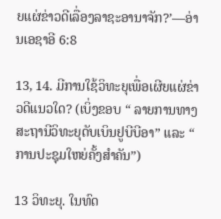ຍແຜ່ຂ່າວດີເລື່ອງລາຊະອານາຈັກ?’—ອ່ານເອຊາອີ 6:8

13, 14. ມີການໃຊ້ວິທະຍຸເພື່ອເຜີຍແຜ່ຂ່າວດີແນວໃດ? (ເບິ່ງຂອບ “ ລາຍການທາງສະຖານີວິທະຍຸດັບເບິນຢູບີບີອາ” ແລະ “ ການປະຊຸມໃຫຍ່ຄັ້ງສຳຄັນ”)

13 ວິທະຍຸ. ໃນທົດ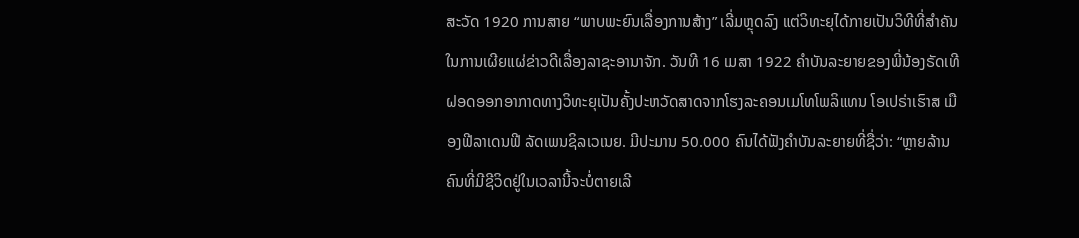ສະວັດ 1920 ການສາຍ “ພາບພະຍົນເລື່ອງການສ້າງ” ເລີ່ມຫຼຸດລົງ ແຕ່ວິທະຍຸໄດ້ກາຍເປັນວິທີທີ່ສຳຄັນໃນການເຜີຍແຜ່ຂ່າວດີເລື່ອງລາຊະອານາຈັກ. ວັນທີ 16 ເມສາ 1922 ຄຳບັນລະຍາຍຂອງພີ່ນ້ອງຣັດເທີຝອດອອກອາກາດທາງວິທະຍຸເປັນຄັ້ງປະຫວັດສາດຈາກໂຮງລະຄອນເມໂທໂພລິແທນ ໂອເປຣ່າເຮົາສ ເມືອງຟີລາເດນຟີ ລັດເພນຊິລເວເນຍ. ມີປະມານ 50.000 ຄົນໄດ້ຟັງຄຳບັນລະຍາຍທີ່ຊື່ວ່າ: “ຫຼາຍລ້ານຄົນທີ່ມີຊີວິດຢູ່ໃນເວລານີ້ຈະບໍ່ຕາຍເລີ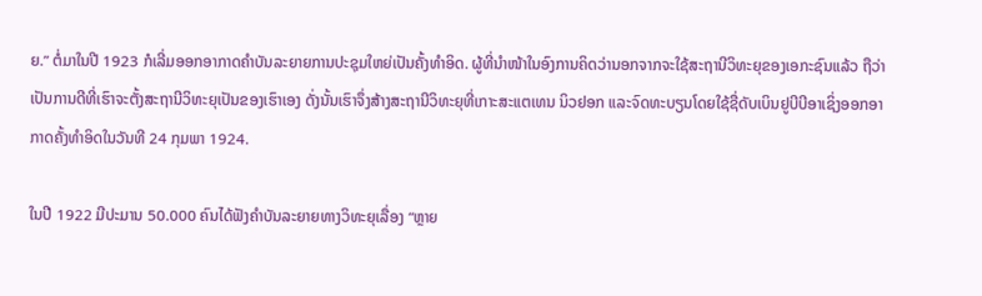ຍ.” ຕໍ່ມາໃນປີ 1923 ກໍເລີ່ມອອກອາກາດຄຳບັນລະຍາຍການປະຊຸມໃຫຍ່ເປັນຄັ້ງທຳອິດ. ຜູ້ທີ່ນຳໜ້າໃນອົງການຄິດວ່ານອກຈາກຈະໃຊ້ສະຖານີວິທະຍຸຂອງເອກະຊົນແລ້ວ ຖືວ່າເປັນການດີທີ່ເຮົາຈະຕັ້ງສະຖານີວິທະຍຸເປັນຂອງເຮົາເອງ ດັ່ງນັ້ນເຮົາຈຶ່ງສ້າງສະຖານີວິທະຍຸທີ່ເກາະສະແຕເທນ ນິວຢອກ ແລະຈົດທະບຽນໂດຍໃຊ້ຊື່ດັບເບິນຢູບີບີອາເຊິ່ງອອກອາກາດຄັ້ງທຳອິດໃນວັນທີ 24 ກຸມພາ 1924.

ໃນປີ 1922 ມີປະມານ 50.000 ຄົນໄດ້ຟັງຄຳບັນລະຍາຍທາງວິທະຍຸເລື່ອງ “ຫຼາຍ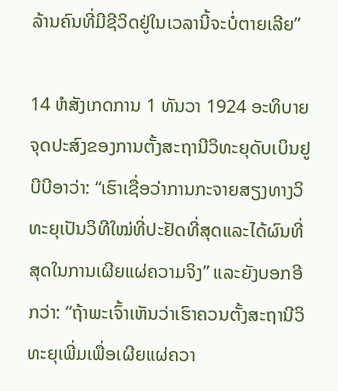ລ້ານຄົນທີ່ມີຊີວິດຢູ່ໃນເວລານີ້ຈະບໍ່ຕາຍເລີຍ”

14 ຫໍສັງເກດການ 1 ທັນວາ 1924 ອະທິບາຍຈຸດປະສົງຂອງການຕັ້ງສະຖານີວິທະຍຸດັບເບິນຢູບີບີອາວ່າ: “ເຮົາເຊື່ອວ່າການກະຈາຍສຽງທາງວິທະຍຸເປັນວິທີໃໝ່ທີ່ປະຢັດທີ່ສຸດແລະໄດ້ຜົນທີ່ສຸດໃນການເຜີຍແຜ່ຄວາມຈິງ” ແລະຍັງບອກອີກວ່າ: “ຖ້າພະເຈົ້າເຫັນວ່າເຮົາຄວນຕັ້ງສະຖານີວິທະຍຸເພີ່ມເພື່ອເຜີຍແຜ່ຄວາ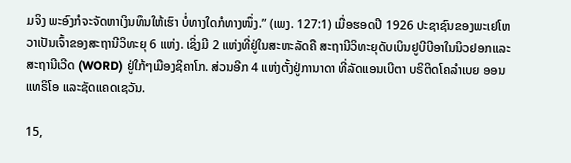ມຈິງ ພະອົງກໍຈະຈັດຫາເງິນທຶນໃຫ້ເຮົາ ບໍ່ທາງໃດກໍທາງໜຶ່ງ.” (ເພງ. 127:1) ເມື່ອຮອດປີ 1926 ປະຊາຊົນຂອງພະເຢໂຫວາເປັນເຈົ້າຂອງສະຖານີວິທະຍຸ 6 ແຫ່ງ. ເຊິ່ງມີ 2 ແຫ່ງທີ່ຢູ່ໃນສະຫະລັດຄື ສະຖານີວິທະຍຸດັບເບິນຢູບີບີອາໃນນິວຢອກແລະສະຖານີເວີດ (WORD) ຢູ່ໃກ້ໆເມືອງຊິຄາໂກ. ສ່ວນອີກ 4 ແຫ່ງຕັ້ງຢູ່ການາດາ ທີ່ລັດແອນເບີຕາ ບຣິຕິດໂຄລຳເບຍ ອອນແທຣິໂອ ແລະຊັດແຄດເຊວັນ.

15,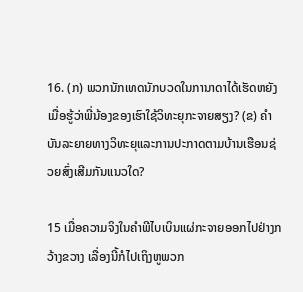16. (ກ) ພວກນັກເທດນັກບວດໃນການາດາໄດ້ເຮັດຫຍັງເມື່ອຮູ້ວ່າພີ່ນ້ອງຂອງເຮົາໃຊ້ວິທະຍຸກະຈາຍສຽງ? (ຂ) ຄຳບັນລະຍາຍທາງວິທະຍຸແລະການປະກາດຕາມບ້ານເຮືອນຊ່ວຍສົ່ງເສີມກັນແນວໃດ?

15 ເມື່ອຄວາມຈິງໃນຄຳພີໄບເບິນແຜ່ກະຈາຍອອກໄປຢ່າງກວ້າງຂວາງ ເລື່ອງນີ້ກໍໄປເຖິງຫູພວກ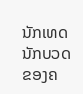ນັກເທດນັກບວດຂອງຄ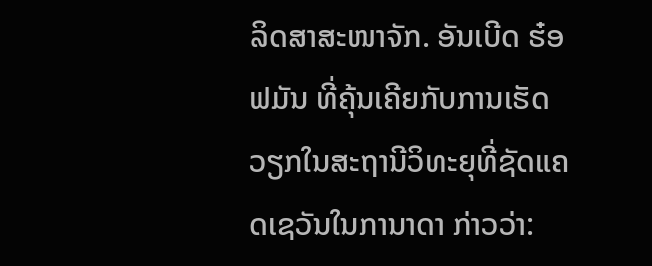ລິດສາສະໜາຈັກ. ອັນເບີດ ຮ໋ອຟມັນ ທີ່ຄຸ້ນເຄີຍກັບການເຮັດວຽກໃນສະຖານີວິທະຍຸທີ່ຊັດແຄດເຊວັນໃນການາດາ ກ່າວວ່າ: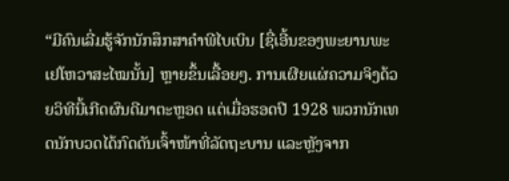“ມີຄົນເລີ່ມຮູ້ຈັກນັກສຶກສາຄຳພີໄບເບິນ [ຊື່ເອີ້ນຂອງພະຍານພະເຢໂຫວາສະໄໝນັ້ນ] ຫຼາຍຂຶ້ນເລື້ອຍໆ. ການເຜີຍແຜ່ຄວາມຈິງດ້ວຍວິທີນີ້ເກີດຜົນດີມາຕະຫຼອດ ແຕ່ເມື່ອຮອດປີ 1928 ພວກນັກເທດນັກບວດໄດ້ກົດດັນເຈົ້າໜ້າທີ່ລັດຖະບານ ແລະຫຼັງຈາກ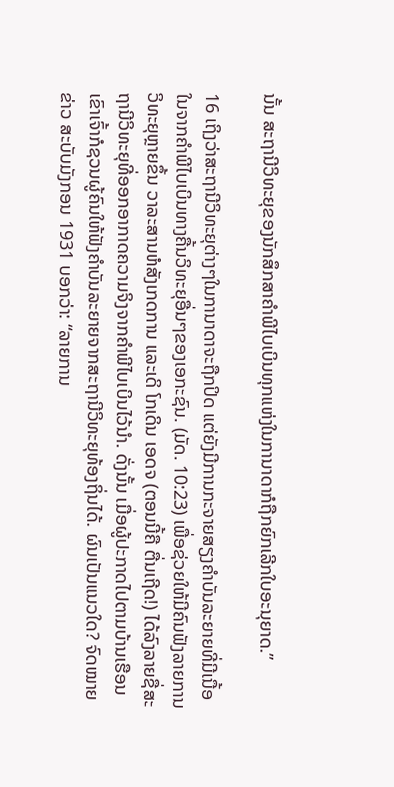ນັ້ນ ສະຖານີວິທະຍຸຂອງນັກສຶກສາຄຳພີໄບເບິນທຸກແຫ່ງໃນການາດາກໍຖືກຍົກເລີກໃບອະນຸຍາດ.”

16 ເຖິງວ່າສະຖານີວິທະຍຸຕ່າງໆໃນການາດາຈະຖືກປິດ ແຕ່ຍັງມີການກະຈາຍສຽງຄຳບັນລະຍາຍທີ່ມີເນື້ອໃນຈາກຄຳພີໄບເບິນທາງຄື້ນວິທະຍຸອື່ນໆຂອງເອກະຊົນ. (ມັດ. 10:23) ເພື່ອຊ່ວຍໃຫ້ມີຄົນຟັງລາຍການວິທະຍຸຫຼາຍຂຶ້ນ ວາລະສານຫໍສັງເກດການ ແລະເດິ ໂກເດິນ ເອດຈ (ຕອນນີ້ຄື ຕື່ນເຖີດ!) ໄດ້ລົງລາຍຊື່ສະຖານີວິທະຍຸທີ່ອອກອາກາດຄວາມຈິງຈາກຄຳພີໄບເບິນໄວ້ນຳ. ດັ່ງນັ້ນ ເມື່ອຜູ້ປະກາດໄປຕາມບ້ານເຮືອນ ເຂົາເຈົ້າກໍຊວນຜູ້ຄົນໃຫ້ຟັງຄຳບັນລະຍາຍຈາກສະຖານີວິທະຍຸທ້ອງຖິ່ນໄດ້. ຜົນເປັນແນວໃດ? ຈົດໝາຍຂ່າວ ສະບັບມັງກອນ 1931 ບອກວ່າ: “ລາຍການ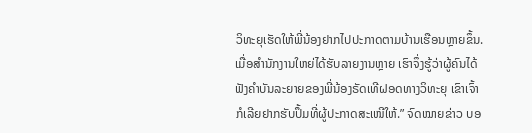ວິທະຍຸເຮັດໃຫ້ພີ່ນ້ອງຢາກໄປປະກາດຕາມບ້ານເຮືອນຫຼາຍຂຶ້ນ. ເມື່ອສຳນັກງານໃຫຍ່ໄດ້ຮັບລາຍງານຫຼາຍ ເຮົາຈຶ່ງຮູ້ວ່າຜູ້ຄົນໄດ້ຟັງຄຳບັນລະຍາຍຂອງພີ່ນ້ອງຣັດເທີຝອດທາງວິທະຍຸ ເຂົາເຈົ້າກໍເລີຍຢາກຮັບປຶ້ມທີ່ຜູ້ປະກາດສະເໜີໃຫ້.” ຈົດໝາຍຂ່າວ ບອ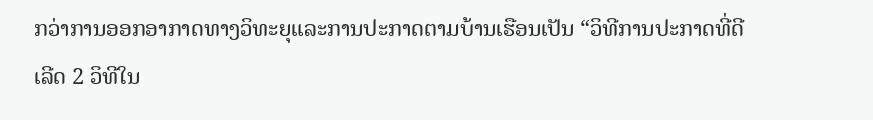ກວ່າການອອກອາກາດທາງວິທະຍຸແລະການປະກາດຕາມບ້ານເຮືອນເປັນ “ວິທີການປະກາດທີ່ດີເລີດ 2 ວິທີໃນ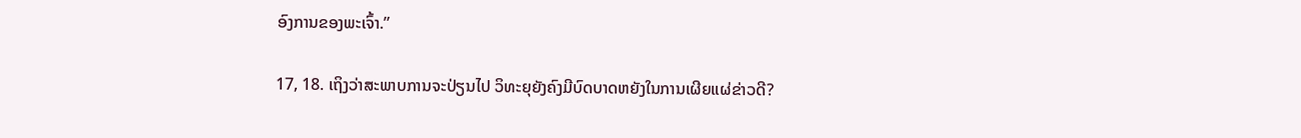ອົງການຂອງພະເຈົ້າ.”

17, 18. ເຖິງວ່າສະພາບການຈະປ່ຽນໄປ ວິທະຍຸຍັງຄົງມີບົດບາດຫຍັງໃນການເຜີຍແຜ່ຂ່າວດີ?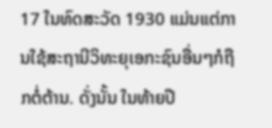17 ໃນທົດສະວັດ 1930 ແມ່ນແຕ່ການໃຊ້ສະຖານີວິທະຍຸເອກະຊົນອື່ນໆກໍຖືກຕໍ່ຕ້ານ. ດັ່ງນັ້ນ ໃນທ້າຍປີ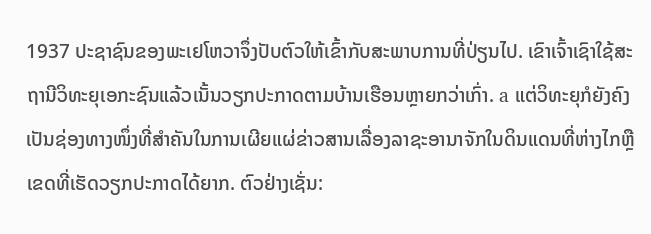1937 ປະຊາຊົນຂອງພະເຢໂຫວາຈຶ່ງປັບຕົວໃຫ້ເຂົ້າກັບສະພາບການທີ່ປ່ຽນໄປ. ເຂົາເຈົ້າເຊົາໃຊ້ສະຖານີວິທະຍຸເອກະຊົນແລ້ວເນັ້ນວຽກປະກາດຕາມບ້ານເຮືອນຫຼາຍກວ່າເກົ່າ. a ແຕ່ວິທະຍຸກໍຍັງຄົງເປັນຊ່ອງທາງໜຶ່ງທີ່ສຳຄັນໃນການເຜີຍແຜ່ຂ່າວສານເລື່ອງລາຊະອານາຈັກໃນດິນແດນທີ່ຫ່າງໄກຫຼືເຂດທີ່ເຮັດວຽກປະກາດໄດ້ຍາກ. ຕົວຢ່າງເຊັ່ນ: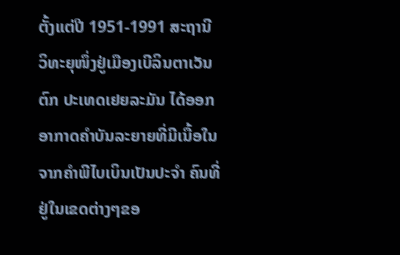ຕັ້ງແຕ່ປີ 1951-1991 ສະຖານີວິທະຍຸໜຶ່ງຢູ່ເມືອງເບີລິນຕາເວັນຕົກ ປະເທດເຢຍລະມັນ ໄດ້ອອກອາກາດຄຳບັນລະຍາຍທີ່ມີເນື້ອໃນຈາກຄຳພີໄບເບິນເປັນປະຈຳ ຄົນທີ່ຢູ່ໃນເຂດຕ່າງໆຂອ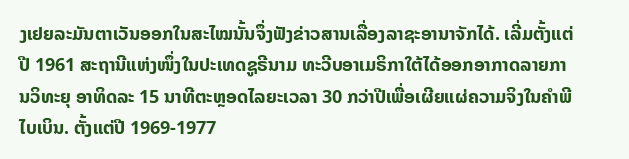ງເຢຍລະມັນຕາເວັນອອກໃນສະໄໝນັ້ນຈຶ່ງຟັງຂ່າວສານເລື່ອງລາຊະອານາຈັກໄດ້. ເລີ່ມຕັ້ງແຕ່ປີ 1961 ສະຖານີແຫ່ງໜຶ່ງໃນປະເທດຊູຣີນາມ ທະວີບອາເມຣິກາໃຕ້ໄດ້ອອກອາກາດລາຍການວິທະຍຸ ອາທິດລະ 15 ນາທີຕະຫຼອດໄລຍະເວລາ 30 ກວ່າປີເພື່ອເຜີຍແຜ່ຄວາມຈິງໃນຄຳພີໄບເບິນ. ຕັ້ງແຕ່ປີ 1969-1977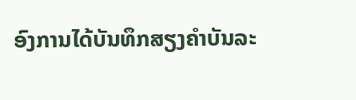ອົງການໄດ້ບັນທຶກສຽງຄຳບັນລະ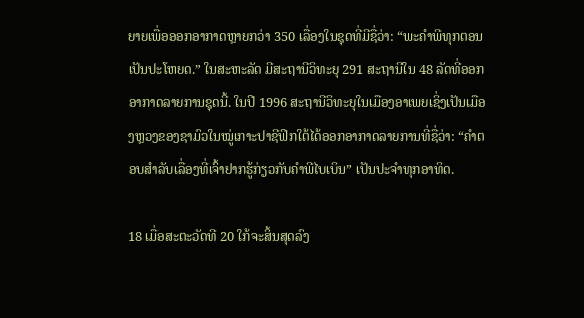ຍາຍເພື່ອອອກອາກາດຫຼາຍກວ່າ 350 ເລື່ອງໃນຊຸດທີ່ມີຊື່ວ່າ: “ພະຄຳພີທຸກຕອນເປັນປະໂຫຍດ.” ໃນສະຫະລັດ ມີສະຖານີວິທະຍຸ 291 ສະຖານີໃນ 48 ລັດທີ່ອອກອາກາດລາຍການຊຸດນີ້. ໃນປີ 1996 ສະຖານີວິທະຍຸໃນເມືອງອາເພຍເຊິ່ງເປັນເມືອງຫຼວງຂອງຊາມົວໃນໝູ່ເກາະປາຊີຟິກໃຕ້ໄດ້ອອກອາກາດລາຍການທີ່ຊື່ວ່າ: “ຄຳຕອບສຳລັບເລື່ອງທີ່ເຈົ້າຢາກຮູ້ກ່ຽວກັບຄຳພີໄບເບິນ” ເປັນປະຈຳທຸກອາທິດ.

18 ເມື່ອສະຕະວັດທີ 20 ໃກ້ຈະສິ້ນສຸດລົງ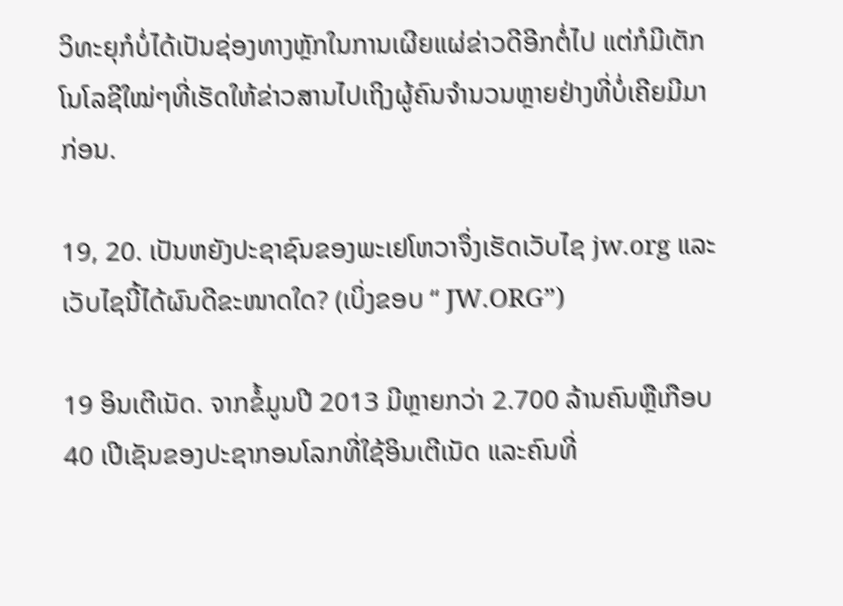ວິທະຍຸກໍບໍ່ໄດ້ເປັນຊ່ອງທາງຫຼັກໃນການເຜີຍແຜ່ຂ່າວດີອີກຕໍ່ໄປ ແຕ່ກໍມີເຕັກໂນໂລຊີໃໝ່ໆທີ່ເຮັດໃຫ້ຂ່າວສານໄປເຖິງຜູ້ຄົນຈຳນວນຫຼາຍຢ່າງທີ່ບໍ່ເຄີຍມີມາກ່ອນ.

19, 20. ເປັນຫຍັງປະຊາຊົນຂອງພະເຢໂຫວາຈຶ່ງເຮັດເວັບໄຊ jw.org ແລະເວັບໄຊນີ້ໄດ້ຜົນດີຂະໜາດໃດ? (ເບິ່ງຂອບ “ JW.ORG”)

19 ອິນເຕີເນັດ. ຈາກຂໍ້ມູນປີ 2013 ມີຫຼາຍກວ່າ 2.700 ລ້ານຄົນຫຼືເກືອບ 40 ເປີເຊັນຂອງປະຊາກອນໂລກທີ່ໃຊ້ອິນເຕີເນັດ ແລະຄົນທີ່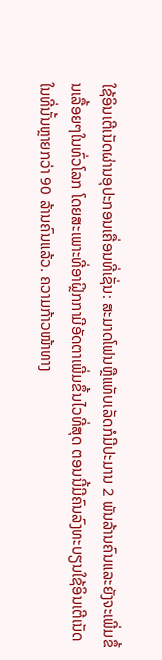ໃຊ້ອິນເຕີເນັດຜ່ານອຸປະກອນເຄື່ອນທີ່ເຊັ່ນ: ສະມາດໂຟນຫຼືແທັບເລັດກໍມີປະມານ 2 ພັນລ້ານຄົນແລະຍັງຈະເພີ່ມຂຶ້ນເລື້ອຍໆໃນທົ່ວໂລກ ໂດຍສະເພາະທີ່ອາຝຼິກກາມີອັດຕາເພີ່ມຂຶ້ນໄວທີ່ສຸດ ຕອນນີ້ມີຄົນລົງທະບຽນໃຊ້ອິນເຕີເນັດໃນທີ່ນັ້ນຫຼາຍກວ່າ 90 ລ້ານຄົນແລ້ວ. ຄວາມກ້າວໜ້າທາງ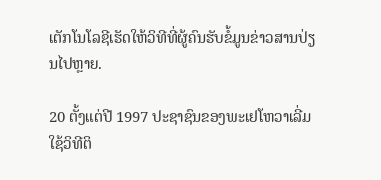ເຕັກໂນໂລຊີເຮັດໃຫ້ວິທີທີ່ຜູ້ຄົນຮັບຂໍ້ມູນຂ່າວສານປ່ຽນໄປຫຼາຍ.

20 ຕັ້ງແຕ່ປີ 1997 ປະຊາຊົນຂອງພະເຢໂຫວາເລີ່ມໃຊ້ວິທີຕິ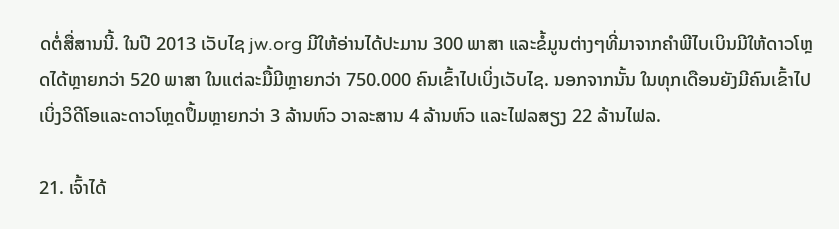ດຕໍ່ສື່ສານນີ້. ໃນປີ 2013 ເວັບໄຊ jw.org ມີໃຫ້ອ່ານໄດ້ປະມານ 300 ພາສາ ແລະຂໍ້ມູນຕ່າງໆທີ່ມາຈາກຄຳພີໄບເບິນມີໃຫ້ດາວໂຫຼດໄດ້ຫຼາຍກວ່າ 520 ພາສາ ໃນແຕ່ລະມື້ມີຫຼາຍກວ່າ 750.000 ຄົນເຂົ້າໄປເບິ່ງເວັບໄຊ. ນອກຈາກນັ້ນ ໃນທຸກເດືອນຍັງມີຄົນເຂົ້າໄປເບິ່ງວິດີໂອແລະດາວໂຫຼດປຶ້ມຫຼາຍກວ່າ 3 ລ້ານຫົວ ວາລະສານ 4 ລ້ານຫົວ ແລະໄຟລສຽງ 22 ລ້ານໄຟລ.

21. ເຈົ້າໄດ້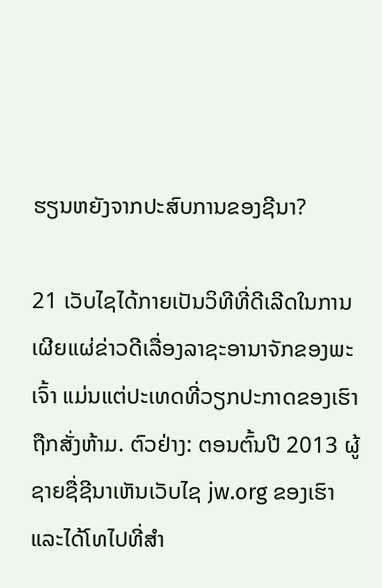ຮຽນຫຍັງຈາກປະສົບການຂອງຊີນາ?

21 ເວັບໄຊໄດ້ກາຍເປັນວິທີທີ່ດີເລີດໃນການເຜີຍແຜ່ຂ່າວດີເລື່ອງລາຊະອານາຈັກຂອງພະເຈົ້າ ແມ່ນແຕ່ປະເທດທີ່ວຽກປະກາດຂອງເຮົາຖືກສັ່ງຫ້າມ. ຕົວຢ່າງ: ຕອນຕົ້ນປີ 2013 ຜູ້ຊາຍຊື່ຊີນາເຫັນເວັບໄຊ jw.org ຂອງເຮົາ ແລະໄດ້ໂທໄປທີ່ສຳ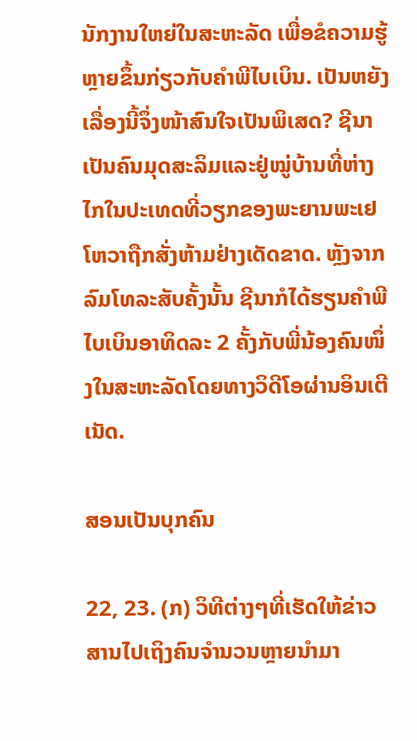ນັກງານໃຫຍ່ໃນສະຫະລັດ ເພື່ອຂໍຄວາມຮູ້ຫຼາຍຂຶ້ນກ່ຽວກັບຄຳພີໄບເບິນ. ເປັນຫຍັງເລື່ອງນີ້ຈຶ່ງໜ້າສົນໃຈເປັນພິເສດ? ຊີນາເປັນຄົນມຸດສະລິມແລະຢູ່ໝູ່ບ້ານທີ່ຫ່າງໄກໃນປະເທດທີ່ວຽກຂອງພະຍານພະເຢໂຫວາຖືກສັ່ງຫ້າມຢ່າງເດັດຂາດ. ຫຼັງຈາກລົມໂທລະສັບຄັ້ງນັ້ນ ຊີນາກໍໄດ້ຮຽນຄຳພີໄບເບິນອາທິດລະ 2 ຄັ້ງກັບພີ່ນ້ອງຄົນໜຶ່ງໃນສະຫະລັດໂດຍທາງວິດີໂອຜ່ານອິນເຕີເນັດ.

ສອນເປັນບຸກຄົນ

22, 23. (ກ) ວິທີຕ່າງໆທີ່ເຮັດໃຫ້ຂ່າວສານໄປເຖິງຄົນຈຳນວນຫຼາຍນຳມາ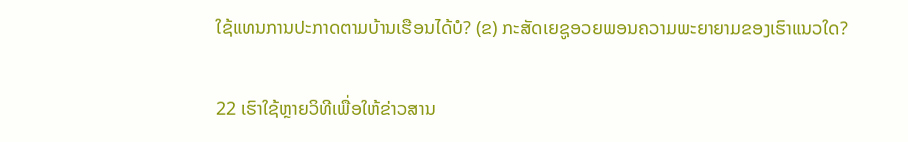ໃຊ້ແທນການປະກາດຕາມບ້ານເຮືອນໄດ້ບໍ? (ຂ) ກະສັດເຍຊູອວຍພອນຄວາມພະຍາຍາມຂອງເຮົາແນວໃດ?

22 ເຮົາໃຊ້ຫຼາຍວິທີເພື່ອໃຫ້ຂ່າວສານ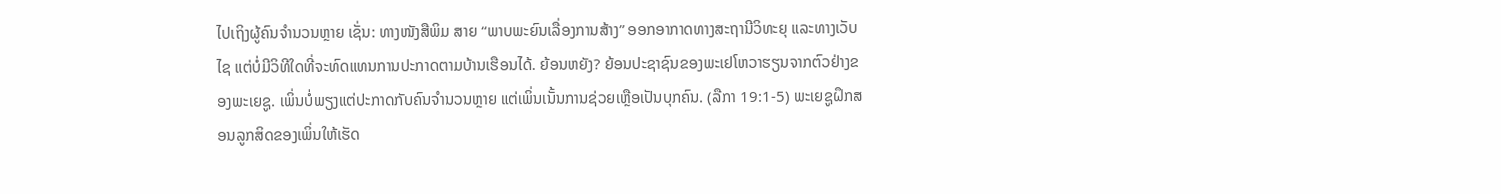ໄປເຖິງຜູ້ຄົນຈຳນວນຫຼາຍ ເຊັ່ນ: ທາງໜັງສືພິມ ສາຍ “ພາບພະຍົນເລື່ອງການສ້າງ” ອອກອາກາດທາງສະຖານີວິທະຍຸ ແລະທາງເວັບໄຊ ແຕ່ບໍ່ມີວິທີໃດທີ່ຈະທົດແທນການປະກາດຕາມບ້ານເຮືອນໄດ້. ຍ້ອນຫຍັງ? ຍ້ອນປະຊາຊົນຂອງພະເຢໂຫວາຮຽນຈາກຕົວຢ່າງຂອງພະເຍຊູ. ເພິ່ນບໍ່ພຽງແຕ່ປະກາດກັບຄົນຈຳນວນຫຼາຍ ແຕ່ເພິ່ນເນັ້ນການຊ່ວຍເຫຼືອເປັນບຸກຄົນ. (ລືກາ 19:1-5) ພະເຍຊູຝຶກສອນລູກສິດຂອງເພິ່ນໃຫ້ເຮັດ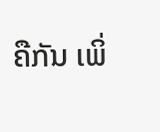ຄືກັນ ເພິ່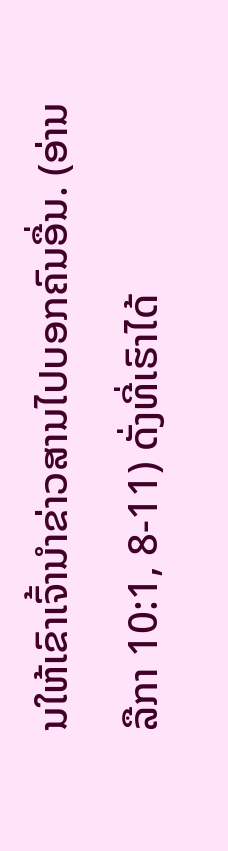ນໃຫ້ເຂົາເຈົ້ານຳຂ່າວສານໄປບອກຄົນອື່ນ. (ອ່ານລືກາ 10:1, 8-11) ດັ່ງທີ່ເຮົາໄດ້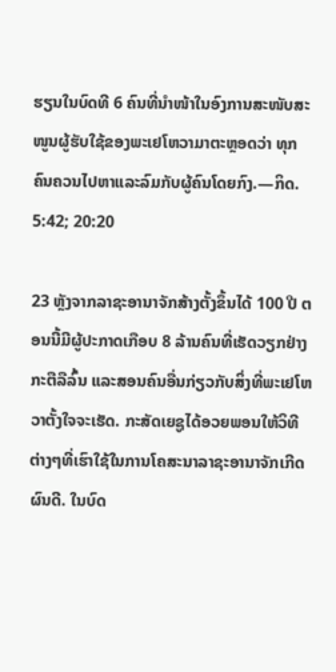ຮຽນໃນບົດທີ 6 ຄົນທີ່ນຳໜ້າໃນອົງການສະໜັບສະໜູນຜູ້ຮັບໃຊ້ຂອງພະເຢໂຫວາມາຕະຫຼອດວ່າ ທຸກຄົນຄວນໄປຫາແລະລົມກັບຜູ້ຄົນໂດຍກົງ.—ກິດ. 5:42; 20:20

23 ຫຼັງຈາກລາຊະອານາຈັກສ້າງຕັ້ງຂຶ້ນໄດ້ 100 ປີ ຕອນນີ້ມີຜູ້ປະກາດເກືອບ 8 ລ້ານຄົນທີ່ເຮັດວຽກຢ່າງກະຕືລືລົ້ນ ແລະສອນຄົນອື່ນກ່ຽວກັບສິ່ງທີ່ພະເຢໂຫວາຕັ້ງໃຈຈະເຮັດ. ກະສັດເຍຊູໄດ້ອວຍພອນໃຫ້ວິທີຕ່າງໆທີ່ເຮົາໃຊ້ໃນການໂຄສະນາລາຊະອານາຈັກເກີດຜົນດີ. ໃນບົດ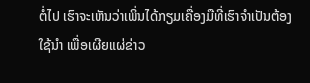ຕໍ່ໄປ ເຮົາຈະເຫັນວ່າເພິ່ນໄດ້ກຽມເຄື່ອງມືທີ່ເຮົາຈຳເປັນຕ້ອງໃຊ້ນຳ ເພື່ອເຜີຍແຜ່ຂ່າວ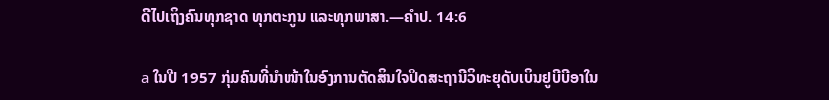ດີໄປເຖິງຄົນທຸກຊາດ ທຸກຕະກູນ ແລະທຸກພາສາ.—ຄຳປ. 14:6

a ໃນປີ 1957 ກຸ່ມຄົນທີ່ນຳໜ້າໃນອົງການຕັດສິນໃຈປິດສະຖານີວິທະຍຸດັບເບິນຢູບີບີອາໃນ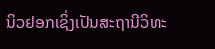ນິວຢອກເຊິ່ງເປັນສະຖານີວິທະ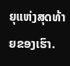ຍຸແຫ່ງສຸດທ້າຍຂອງເຮົາ.